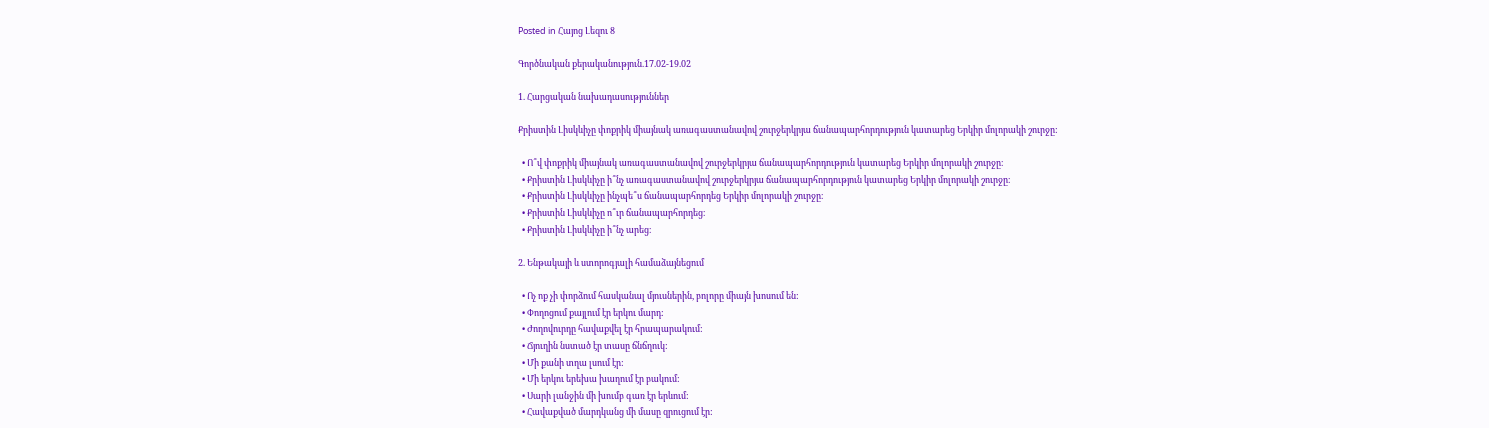Posted in Հայոց Լեզու 8

Գործնական քերականություն.17.02-19.02

1. Հարցական նախադասություններ

Քրիստին Լիսկևիչը փոքրիկ միայնակ առագաստանավով շուրջերկրյա ճանապարհորդություն կատարեց Երկիր մոլորակի շուրջը:

  • Ո՞վ փոքրիկ միայնակ առագաստանավով շուրջերկրյա ճանապարհորդություն կատարեց Երկիր մոլորակի շուրջը։
  • Քրիստին Լիսկևիչը ի՞նչ առագաստանավով շուրջերկրյա ճանապարհորդություն կատարեց Երկիր մոլորակի շուրջը։
  • Քրիստին Լիսկևիչը ինչպե՞ս ճանապարհորդեց Երկիր մոլորակի շուրջը։
  • Քրիստին Լիսկևիչը ո՞ւր ճանապարհորդեց։
  • Քրիստին Լիսկևիչը ի՞նչ արեց։

2. Ենթակայի և ստորոգյալի համաձայնեցում

  • Ոչ ոք չի փորձում հասկանալ մյուսներին, բոլորը միայն խոսում են:
  • Փողոցում քայլում էր երկու մարդ:
  • Ժողովուրդը հավաքվել էր հրապարակում:
  • Ճյուղին նստած էր տասը ճնճղուկ:
  • Մի քանի տղա լսում էր:
  • Մի երկու երեխա խաղում էր բակում:
  • Սարի լանջին մի խումբ գառ էր երևում:
  • Հավաքված մարդկանց մի մասը զրուցում էր: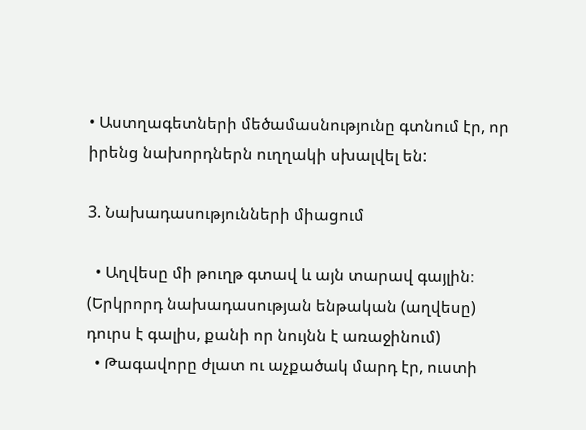• Աստղագետների մեծամասնությունը գտնում էր, որ իրենց նախորդներն ուղղակի սխալվել են:

3. Նախադասությունների միացում

  • Աղվեսը մի թուղթ գտավ և այն տարավ գայլին։ (Երկրորդ նախադասության ենթական (աղվեսը) դուրս է գալիս, քանի որ նույնն է առաջինում)
  • Թագավորը ժլատ ու աչքածակ մարդ էր, ուստի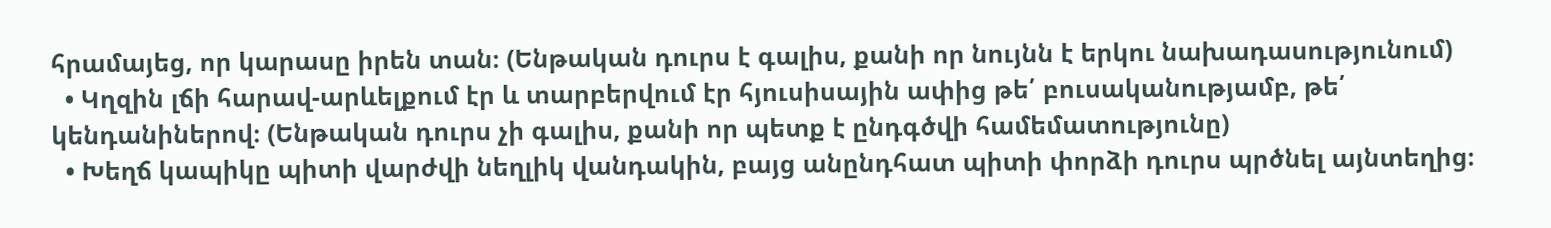հրամայեց, որ կարասը իրեն տան։ (Ենթական դուրս է գալիս, քանի որ նույնն է երկու նախադասությունում)
  • Կղզին լճի հարավ-արևելքում էր և տարբերվում էր հյուսիսային ափից թե՛ բուսականությամբ, թե՛ կենդանիներով։ (Ենթական դուրս չի գալիս, քանի որ պետք է ընդգծվի համեմատությունը)
  • Խեղճ կապիկը պիտի վարժվի նեղլիկ վանդակին, բայց անընդհատ պիտի փորձի դուրս պրծնել այնտեղից։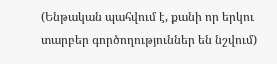(Ենթական պահվում է, քանի որ երկու տարբեր գործողություններ են նշվում)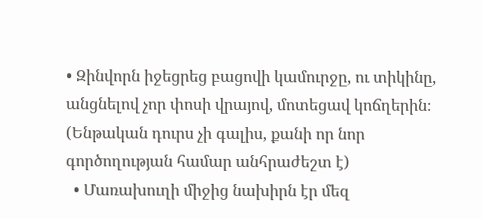• Զինվորն իջեցրեց բացովի կամուրջը, ու տիկինը, անցնելով չոր փոսի վրայով, մոտեցավ կոճղերին։ (Ենթական դուրս չի գալիս, քանի որ նոր գործողության համար անհրաժեշտ է)
  • Մառախուղի միջից նախիրն էր մեզ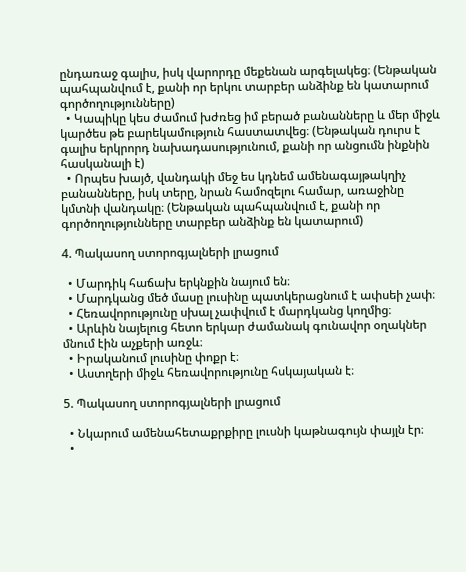ընդառաջ գալիս, իսկ վարորդը մեքենան արգելակեց։ (Ենթական պահպանվում է, քանի որ երկու տարբեր անձինք են կատարում գործողությունները)
  • Կապիկը կես ժամում խժռեց իմ բերած բանանները և մեր միջև կարծես թե բարեկամություն հաստատվեց։ (Ենթական դուրս է գալիս երկրորդ նախադասությունում, քանի որ անցումն ինքնին հասկանալի է)
  • Որպես խայծ, վանդակի մեջ ես կդնեմ ամենագայթակղիչ բանանները, իսկ տերը, նրան համոզելու համար, առաջինը կմտնի վանդակը։ (Ենթական պահպանվում է, քանի որ գործողությունները տարբեր անձինք են կատարում)

4. Պակասող ստորոգյալների լրացում

  • Մարդիկ հաճախ երկնքին նայում են։
  • Մարդկանց մեծ մասը լուսինը պատկերացնում է ափսեի չափ։
  • Հեռավորությունը սխալ չափվում է մարդկանց կողմից։
  • Արևին նայելուց հետո երկար ժամանակ գունավոր օղակներ մնում էին աչքերի առջև։
  • Իրականում լուսինը փոքր է։
  • Աստղերի միջև հեռավորությունը հսկայական է։

5. Պակասող ստորոգյալների լրացում

  • Նկարում ամենահետաքրքիրը լուսնի կաթնագույն փայլն էր։
  •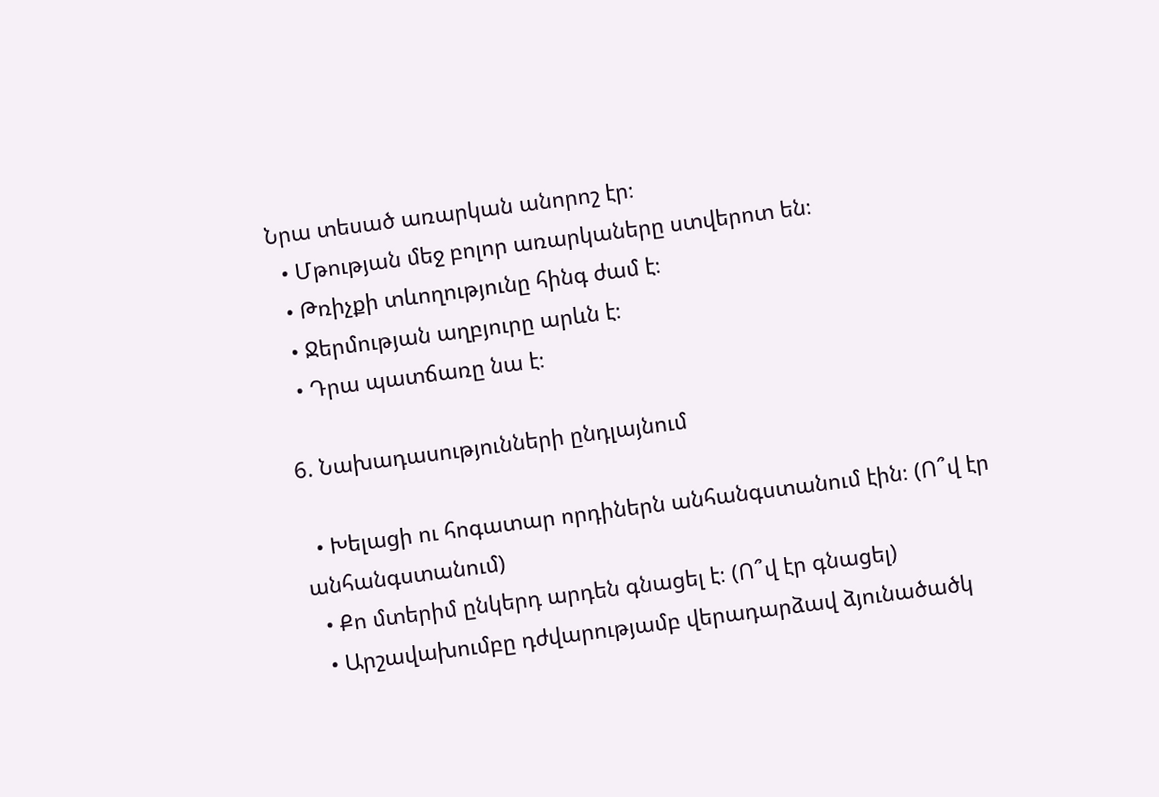Նրա տեսած առարկան անորոշ էր։
  • Մթության մեջ բոլոր առարկաները ստվերոտ են։
  • Թռիչքի տևողությունը հինգ ժամ է։
  • Ջերմության աղբյուրը արևն է։
  • Դրա պատճառը նա է։

6. Նախադասությունների ընդլայնում

  • Խելացի ու հոգատար որդիներն անհանգստանում էին։ (Ո՞վ էր անհանգստանում)
  • Քո մտերիմ ընկերդ արդեն գնացել է։ (Ո՞վ էր գնացել)
  • Արշավախումբը դժվարությամբ վերադարձավ ձյունածածկ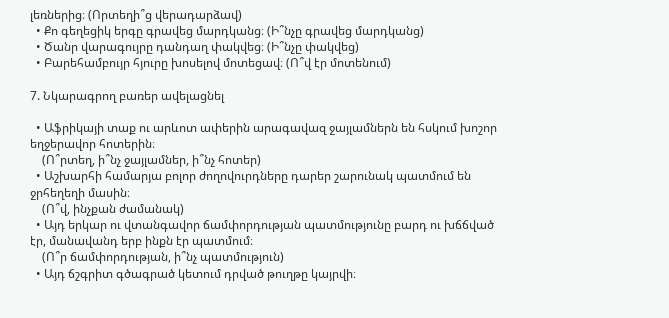լեռներից։ (Որտեղի՞ց վերադարձավ)
  • Քո գեղեցիկ երգը գրավեց մարդկանց։ (Ի՞նչը գրավեց մարդկանց)
  • Ծանր վարագույրը դանդաղ փակվեց։ (Ի՞նչը փակվեց)
  • Բարեհամբույր հյուրը խոսելով մոտեցավ։ (Ո՞վ էր մոտենում)

7. Նկարագրող բառեր ավելացնել

  • Աֆրիկայի տաք ու արևոտ ափերին արագավազ ջայլամներն են հսկում խոշոր եղջերավոր հոտերին։
    (Ո՞րտեղ, ի՞նչ ջայլամներ, ի՞նչ հոտեր)
  • Աշխարհի համարյա բոլոր ժողովուրդները դարեր շարունակ պատմում են ջրհեղեղի մասին։
    (Ո՞վ, ինչքան ժամանակ)
  • Այդ երկար ու վտանգավոր ճամփորդության պատմությունը բարդ ու խճճված էր, մանավանդ երբ ինքն էր պատմում։
    (Ո՞ր ճամփորդության, ի՞նչ պատմություն)
  • Այդ ճշգրիտ գծագրած կետում դրված թուղթը կայրվի։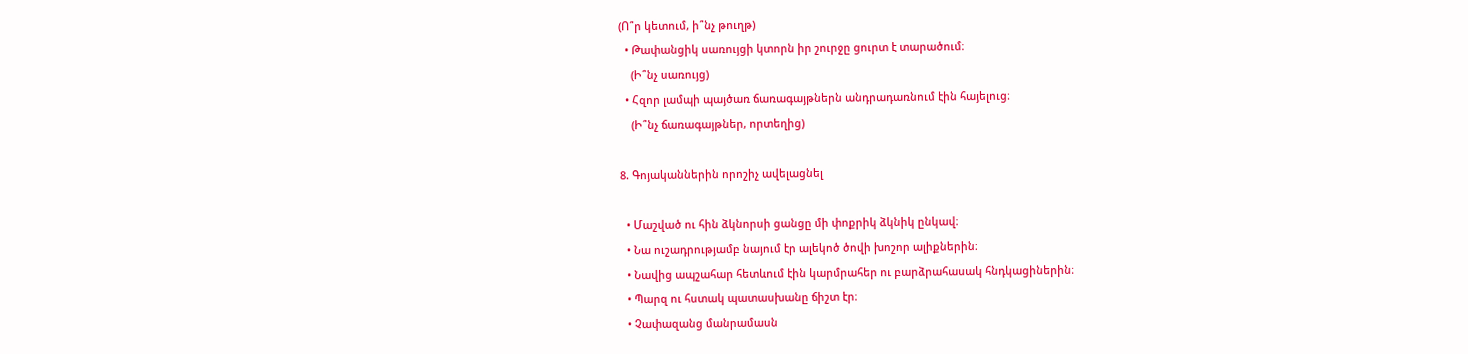(Ո՞ր կետում, ի՞նչ թուղթ)
  • Թափանցիկ սառույցի կտորն իր շուրջը ցուրտ է տարածում։
    (Ի՞նչ սառույց)
  • Հզոր լամպի պայծառ ճառագայթներն անդրադառնում էին հայելուց։
    (Ի՞նչ ճառագայթներ, որտեղից)

8. Գոյականներին որոշիչ ավելացնել

  • Մաշված ու հին ձկնորսի ցանցը մի փոքրիկ ձկնիկ ընկավ։
  • Նա ուշադրությամբ նայում էր ալեկոծ ծովի խոշոր ալիքներին։
  • Նավից ապշահար հետևում էին կարմրահեր ու բարձրահասակ հնդկացիներին։
  • Պարզ ու հստակ պատասխանը ճիշտ էր։
  • Չափազանց մանրամասն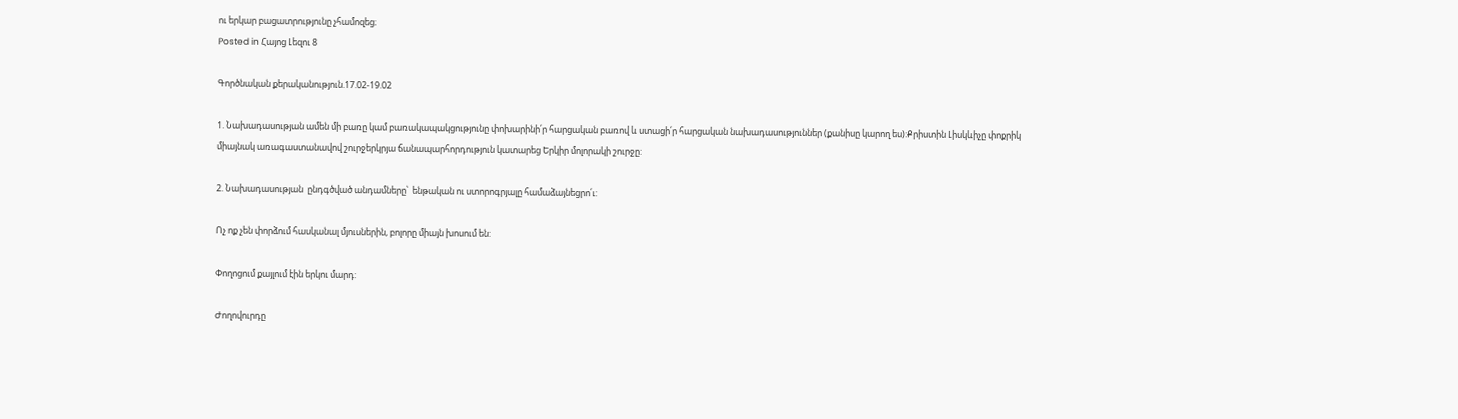ու երկար բացատրությունը չհամոզեց։
Posted in Հայոց Լեզու 8

Գործնական քերականություն.17.02-19.02

1. Նախադասության ամեն մի բառը կամ բառակապակցությունը փոխարինի՛ր հարցական բառով և ստացի՛ր հարցական նախադասություններ (քանիսը կարող ես):Քրիստին Լիսկևիչը փոքրիկ միայնակ առագաստանավով շուրջերկրյա ճանապարհորդություն կատարեց Երկիր մոլորակի շուրջը:

2. Նախադասության  ընդգծված անդամները՝  ենթական ու ստորոգրյալը համաձայնեցրո՛ւ:

Ոչ ոք չեն փորձում հասկանալ մյուսներին, բոլորը միայն խոսում են:

Փողոցում քայլում էին երկու մարդ:

Ժողովուրդը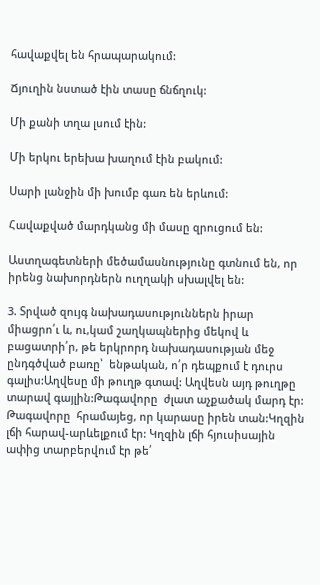հավաքվել են հրապարակում:

Ճյուղին նստած էին տասը ճնճղուկ:

Մի քանի տղա լսում էին:

Մի երկու երեխա խաղում էին բակում:

Սարի լանջին մի խումբ գառ են երևում:

Հավաքված մարդկանց մի մասը զրուցում են:

Աստղագետների մեծամասնությունը գտնում են, որ իրենց նախորդներն ուղղակի սխալվել են:

3. Տրված զույգ նախադասություններն իրար միացրո՛ւ և, ու,կամ շաղկապներից մեկով և բացատրի՛ր, թե երկրորդ նախադասության մեջ ընդգծված բառը՝  ենթական, ո՛ր դեպքում է դուրս գալիս:Աղվեսը մի թուղթ գտավ: Աղվեսն այդ թուղթը տարավ գայլին:Թագավորը  ժլատ աչքածակ մարդ էր: Թագավորը  հրամայեց, որ կարասը իրեն տան:Կղզին լճի հարավ-արևելքում էր: Կղզին լճի հյուսիսային ափից տարբերվում էր թե՛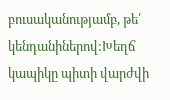բուսականությամբ, թե՛ կենդանիներով:Խեղճ կապիկը պիտի վարժվի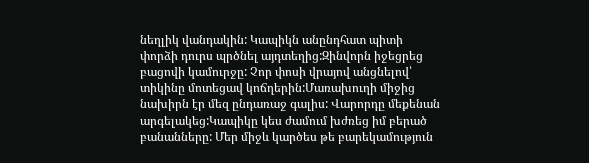նեղլիկ վանդակին: Կապիկն անընդհատ պիտի փորձի դուրս պրծնել այդտեղից:Զինվորն իջեցրեց բացովի կամուրջը: Չոր փոսի վրայով անցնելով՝ տիկինը մոտեցավ կոճղերին:Մառախուղի միջից նախիրն էր մեզ ընդառաջ գալիս: Վարորդը մեքենան արգելակեց:Կապիկը կես ժամում խժռեց իմ բերած բանանները: Մեր միջև կարծես թե բարեկամություն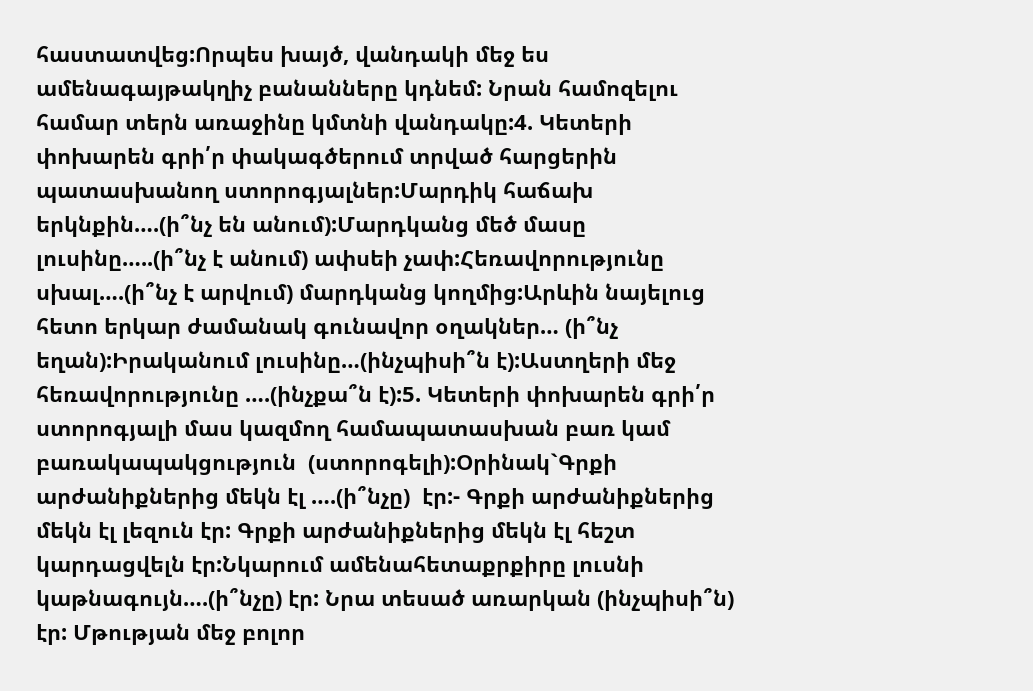հաստատվեց:Որպես խայծ, վանդակի մեջ ես ամենագայթակղիչ բանանները կդնեմ: Նրան համոզելու համար տերն առաջինը կմտնի վանդակը:4. Կետերի փոխարեն գրի՛ր փակագծերում տրված հարցերին պատասխանող ստորոգյալներ:Մարդիկ հաճախ երկնքին….(ի՞նչ են անում):Մարդկանց մեծ մասը լուսինը…..(ի՞նչ է անում) ափսեի չափ:Հեռավորությունը սխալ….(ի՞նչ է արվում) մարդկանց կողմից:Արևին նայելուց հետո երկար ժամանակ գունավոր օղակներ… (ի՞նչ եղան):Իրականում լուսինը…(ինչպիսի՞ն է):Աստղերի մեջ հեռավորությունը ….(ինչքա՞ն է):5. Կետերի փոխարեն գրի՛ր   ստորոգյալի մաս կազմող համապատասխան բառ կամ բառակապակցություն  (ստորոգելի):Օրինակ`Գրքի արժանիքներից մեկն էլ ….(ի՞նչը)  էր:- Գրքի արժանիքներից մեկն էլ լեզուն էր: Գրքի արժանիքներից մեկն էլ հեշտ կարդացվելն էր:Նկարում ամենահետաքրքիրը լուսնի կաթնագույն….(ի՞նչը) էր: Նրա տեսած առարկան (ինչպիսի՞ն)  էր: Մթության մեջ բոլոր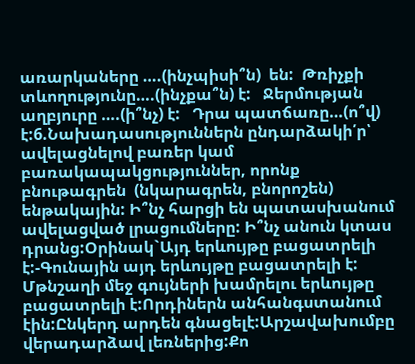առարկաները ….(ինչպիսի՞ն)  են:  Թռիչքի տևողությունը….(ինչքա՞ն) է:   Ջերմության աղբյուրը ….(ի՞նչ) է:   Դրա պատճառը…(ո՞վ) է:6.Նախադասություններն ընդարձակի՛ր՝  ավելացնելով բառեր կամ բառակապակցություններ, որոնք բնութագրեն  (նկարագրեն, բնորոշեն) ենթակային: Ի՞նչ հարցի են պատասխանում ավելացված լրացումները: Ի՞նչ անուն կտաս դրանց:Օրինակ`Այդ երևույթը բացատրելի է:-Գունային այդ երևույթը բացատրելի է: Մթնշաղի մեջ գույների խամրելու երևույթը բացատրելի է:Որդիներն անհանգստանում էին:Ընկերդ արդեն գնացելէ:Արշավախումբը վերադարձավ լեռներից:Քո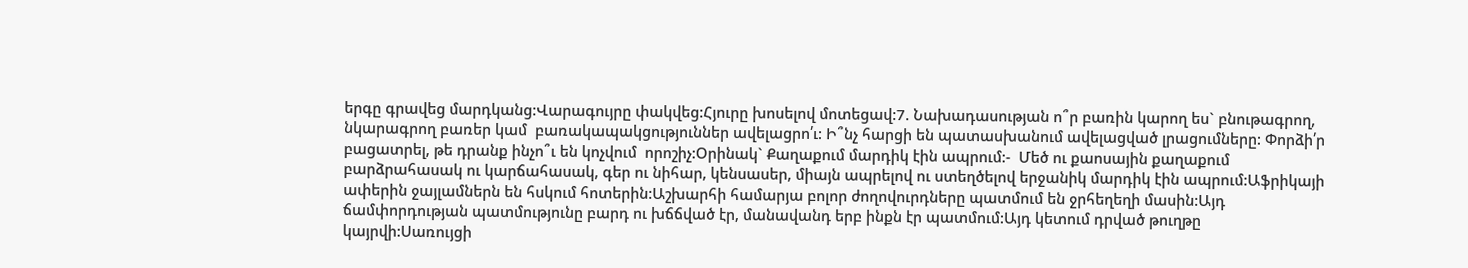երգը գրավեց մարդկանց:Վարագույրը փակվեց:Հյուրը խոսելով մոտեցավ:7. Նախադասության ո՞ր բառին կարող ես` բնութագրող, նկարագրող բառեր կամ  բառակապակցություններ ավելացրո՛ւ: Ի՞նչ հարցի են պատասխանում ավելացված լրացումները: Փորձի՛ր բացատրել, թե դրանք ինչո՞ւ են կոչվում  որոշիչ:Օրինակ` Քաղաքում մարդիկ էին ապրում:-  Մեծ ու քաոսային քաղաքում բարձրահասակ ու կարճահասակ, գեր ու նիհար, կենսասեր, միայն ապրելով ու ստեղծելով երջանիկ մարդիկ էին ապրում:Աֆրիկայի ափերին ջայլամներն են հսկում հոտերին:Աշխարհի համարյա բոլոր ժողովուրդները պատմում են ջրհեղեղի մասին:Այդ ճամփորդության պատմությունը բարդ ու խճճված էր, մանավանդ երբ ինքն էր պատմում:Այդ կետում դրված թուղթը կայրվի:Սառույցի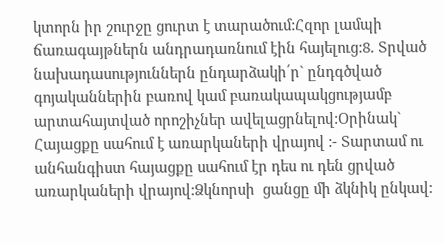կտորն իր շուրջը ցուրտ է տարածում:Հզոր լամպի ճառագայթներն անդրադառնում էին հայելուց:8. Տրված  նախադասություններն ընդարձակի՛ր` ընդգծված գոյականներին բառով կամ բառակապակցությամբ արտահայտված որոշիչներ ավելացրնելով:Օրինակ` Հայացքը սահում է առարկաների վրայով :- Տարտամ ու անհանգիստ հայացքը սահում էր դես ու դեն ցրված առարկաների վրայով:Ձկնորսի  ցանցը մի ձկնիկ ընկավ: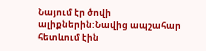Նայում էր ծովի ալիքներին:Նավից ապշահար հետևում էին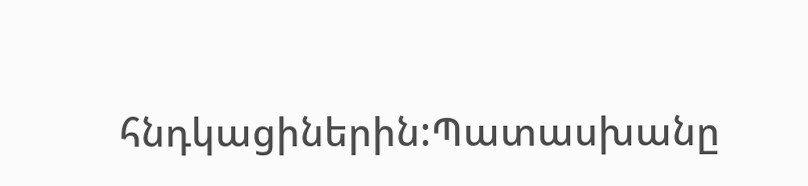հնդկացիներին:Պատասխանը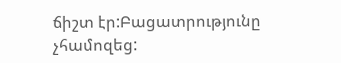ճիշտ էր:Բացատրությունը չհամոզեց: